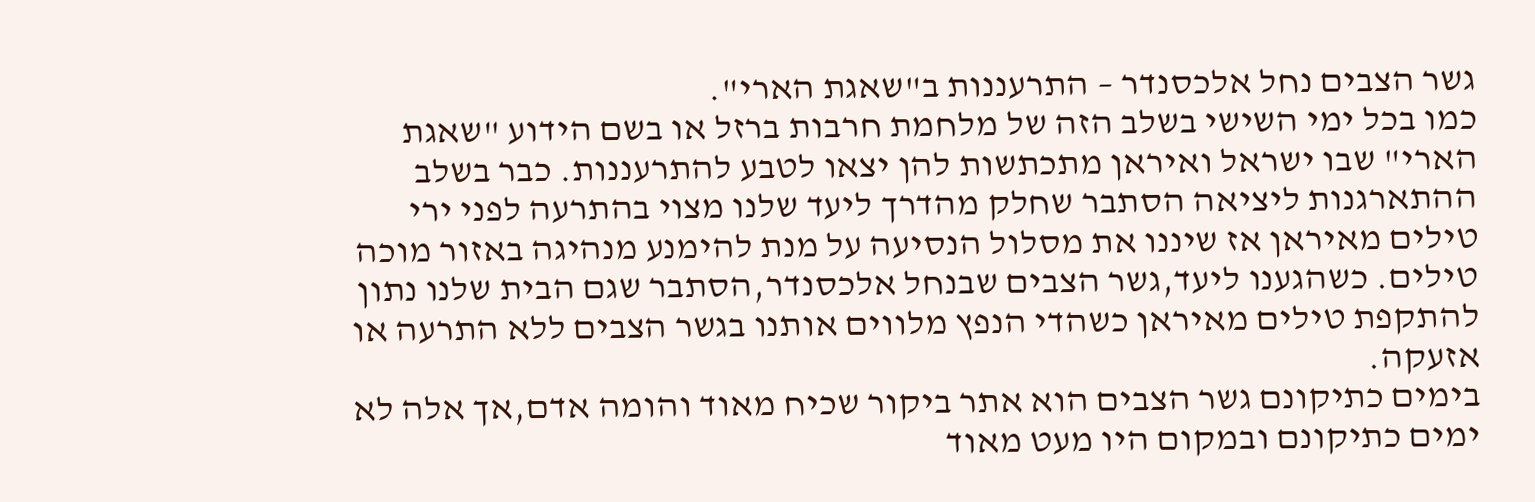גשר הצבים נחל אלכסנדר – התרעננות ב"שאגת הארי".
כמו בכל ימי השישי בשלב הזה של מלחמת חרבות ברזל או בשם הידוע "שאגת הארי" שבו ישראל ואיראן מתכתשות להן יצאו לטבע להתרעננות. כבר בשלב ההתארגנות ליציאה הסתבר שחלק מהדרך ליעד שלנו מצוי בהתרעה לפני ירי טילים מאיראן אז שיננו את מסלול הנסיעה על מנת להימנע מנהיגה באזור מוכה טילים. כשהגענו ליעד,גשר הצבים שבנחל אלכסנדר,הסתבר שגם הבית שלנו נתון להתקפת טילים מאיראן כשהדי הנפץ מלווים אותנו בגשר הצבים ללא התרעה או אזעקה.
בימים כתיקונם גשר הצבים הוא אתר ביקור שכיח מאוד והומה אדם,אך אלה לא ימים כתיקונם ובמקום היו מעט מאוד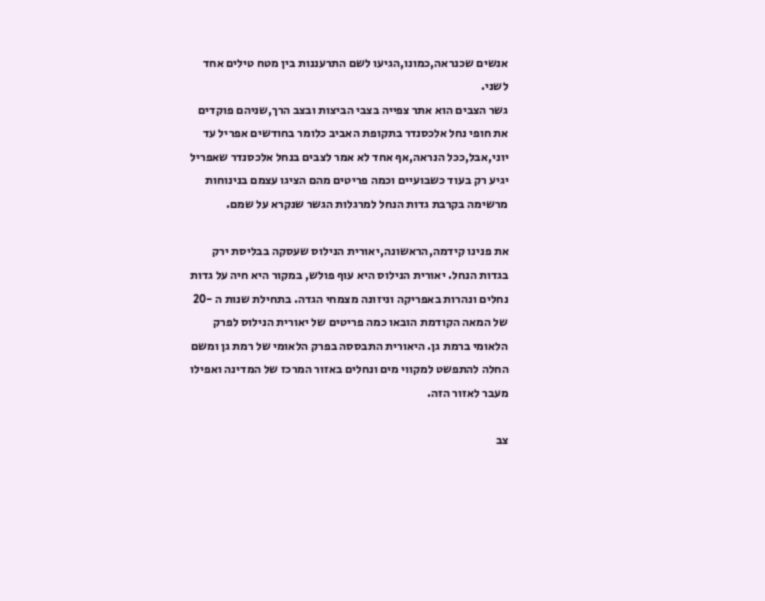אנשים שכנראה,כמונו,הגיעו לשם התרעננות בין מטח טילים אחד לשני.
גשר הצבים הוא אתר צפייה בצבי הביצות ובצב הרך,שניהם פוקדים את חופי נחל אלכסנדר בתקופת האביב כלומר בחודשים אפריל עד יוני,אבל,ככל הנראה,אף אחד לא אמר לצבים בנחל אלכסנדר שאפריל יגיע רק בעוד כשבועיים וכמה פריטים מהם הציגו עצמם בנינוחות מרשימה בקרבת גדות הנחל למרגלות הגשר שנקרא על שמם.

את פנינו קידמה,הראשונה,יאורית הנילוס שעסקה בבליסת ירק בגדות הנחל. יאורית הנילוס היא עוף פולש, במקור היא חיה על גדות נחלים ונהרות באפריקה וניזונה מצמחי הגדה. בתחילת שנות ה -20 של המאה הקודמת הובאו כמה פריטים של יאורית הנילוס לפרק הלאומי ברמת גן. היאורית התבססה בפרק הלאומי של רמת גן ומשם החלה להתפשט למקווי מים ונחלים באזור המרכז של המדינה ואפילו מעבר לאזור הזה.

צב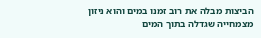הביצות מבלה את רוב זמנו במים והוא ניזון מצמחייה שגדלה בתוך המים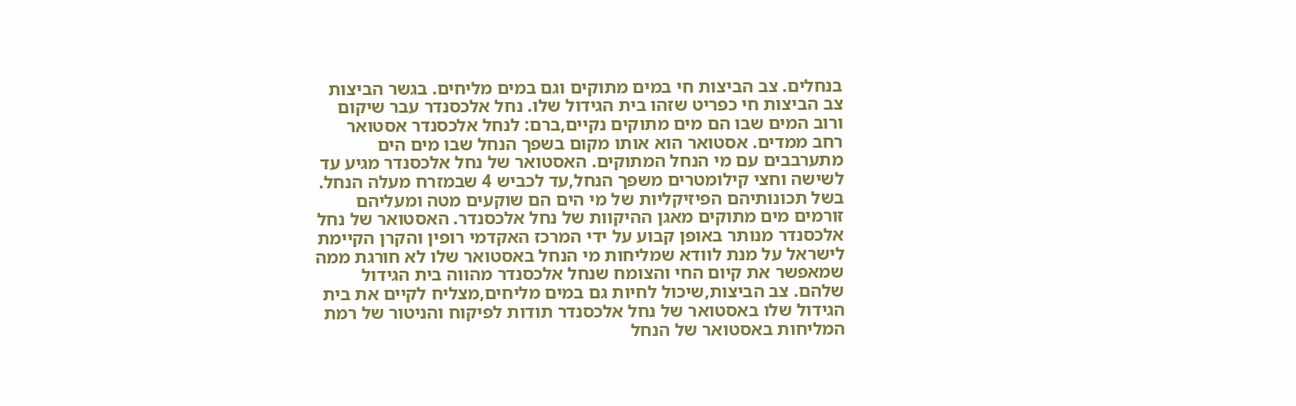בנחלים. צב הביצות חי במים מתוקים וגם במים מליחים. בגשר הביצות צב הביצות חי כפריט שזהו בית הגידול שלו. נחל אלכסנדר עבר שיקום ורוב המים שבו הם מים מתוקים נקיים,ברם: לנחל אלכסנדר אסטואר רחב ממדים. אסטואר הוא אותו מקום בשפך הנחל שבו מים הים מתערבבים עם מי הנחל המתוקים. האסטואר של נחל אלכסנדר מגיע עד לשישה וחצי קילומטרים משפך הנחל,עד לכביש 4 שבמזרח מעלה הנחל. בשל תכונותיהם הפיזיקליות של מי הים הם שוקעים מטה ומעליהם זורמים מים מתוקים מאגן ההיקוות של נחל אלכסנדר. האסטואר של נחל אלכסנדר מנותר באופן קבוע על ידי המרכז האקדמי רופין והקרן הקיימת לישראל על מנת לוודא שמליחות מי הנחל באסטואר שלו לא חורגת ממה שמאפשר את קיום החי והצומח שנחל אלכסנדר מהווה בית הגידול שלהם. צב הביצות,שיכול לחיות גם במים מליחים,מצליח לקיים את בית הגידול שלו באסטואר של נחל אלכסנדר תודות לפיקוח והניטור של רמת המליחות באסטואר של הנחל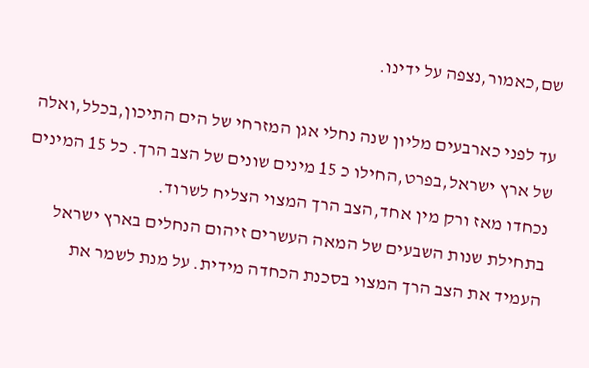שם,כאמור,נצפה על ידינו.

עד לפני כארבעים מליון שנה נחלי אגן המזרחי של הים התיכון,בכלל,ואלה של ארץ ישראל,בפרט,החילו כ 15 מינים שונים של הצב הרך. כל 15 המינים נכחדו מאז ורק מין אחד,הצב הרך המצוי הצליח לשרוד.
בתחילת שנות השבעים של המאה העשרים זיהום הנחלים בארץ ישראל העמיד את הצב הרך המצוי בסכנת הכחדה מידית. על מנת לשמר את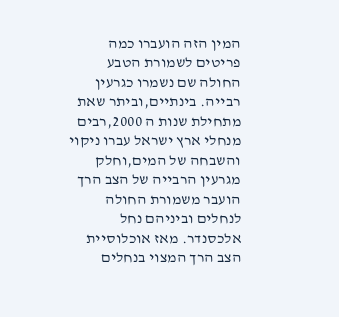המין הזה הועברו כמה פריטים לשמורת הטבע החולה שם נשמרו כגרעין רבייה. בינתיים,וביתר שאת מתחילת שנות ה 2000,רבים מנחלי ארץ ישראל עברו ניקוי והשבחה של המים,וחלק מגרעין הרבייה של הצב הרך הועבר משמורת החולה לנחלים וביניהם נחל אלכסנדר. מאז אוכלוסיית הצב הרך המצוי בנחלים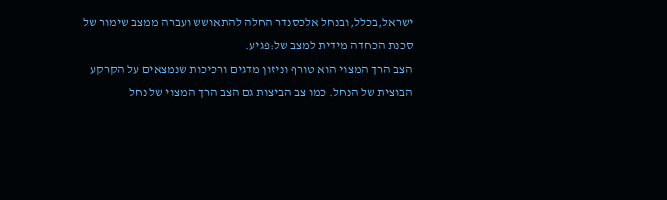ישראל,בכלל,ובנחל אלכסנדר החלה להתאושש ועברה ממצב שימור של סכנת הכחדה מידית למצב של:פגיע.
הצב הרך המצוי הוא טורף וניזון מדגים ורכיכות שנמצאים על הקרקע הבוצית של הנחל. כמו צב הביצות גם הצב הרך המצוי של נחל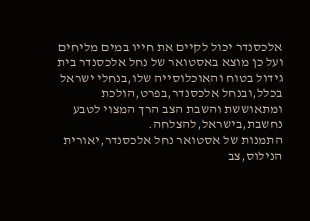אלכסנדר יכול לקיים את חייו במים מליחים ועל כן מוצא באסטואר של נחל אלכסנדר בית גידול בטוח והאוכלוסייה שלו,בנחלי ישראל בכלל,ובנחל אלכסנדר,בפרט,הולכת ומתאוששת והשבת הצב הרך המצוי לטבע נחשבת,בישראל,להצלחה.
התמנות של אסטואר נחל אלכסנדר,יאורית הנילוס,צב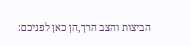הביצות והצב הרך,הן כאן לפניכם: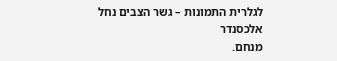לגלרית התמונות – גשר הצבים נחל אלכסנדר
מנחם.